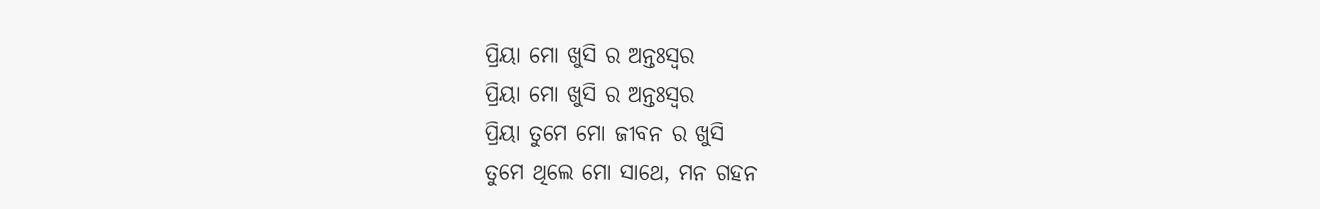ପ୍ରିୟା ମୋ ଖୁସି ର ଅନ୍ତଃସ୍ବର
ପ୍ରିୟା ମୋ ଖୁସି ର ଅନ୍ତଃସ୍ବର
ପ୍ରିୟା ତୁମେ ମୋ ଜୀବନ ର ଖୁସି
ତୁମେ ଥିଲେ ମୋ ସାଥେ, ମନ ଗହନ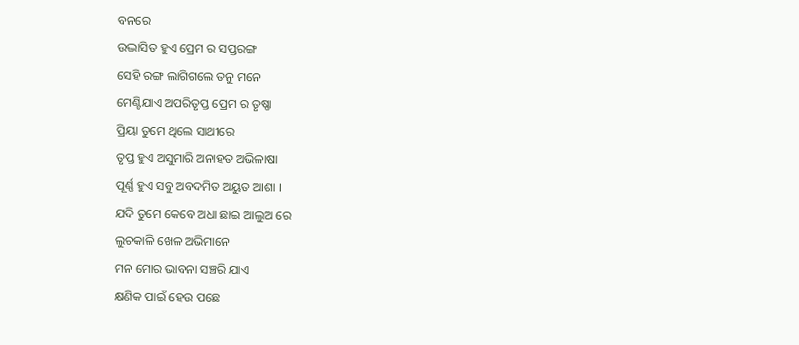ବନରେ
ଉଦ୍ଭାସିତ ହୁଏ ପ୍ରେମ ର ସପ୍ତରଙ୍ଗ
ସେହି ରଙ୍ଗ ଲାଗିଗଲେ ତନୁ ମନେ
ମେଣ୍ଟିଯାଏ ଅପରିତୃପ୍ତ ପ୍ରେମ ର ତୃଷ୍ଣା
ପ୍ରିୟା ତୁମେ ଥିଲେ ସାଥୀରେ
ତୃପ୍ତ ହୁଏ ଅସୁମାରି ଅନାହତ ଅଭିଳାଷା
ପୂର୍ଣ୍ଣ ହୁଏ ସବୁ ଅବଦମିତ ଅୟୁତ ଆଶା ।
ଯଦି ତୁମେ କେବେ ଅଧା ଛାଇ ଆଲୁଅ ରେ
ଲୁଚକାଳି ଖେଳ ଅଭିମାନେ
ମନ ମୋର ଭାବନା ସଞ୍ଚରି ଯାଏ
କ୍ଷଣିକ ପାଇଁ ହେଉ ପଛେ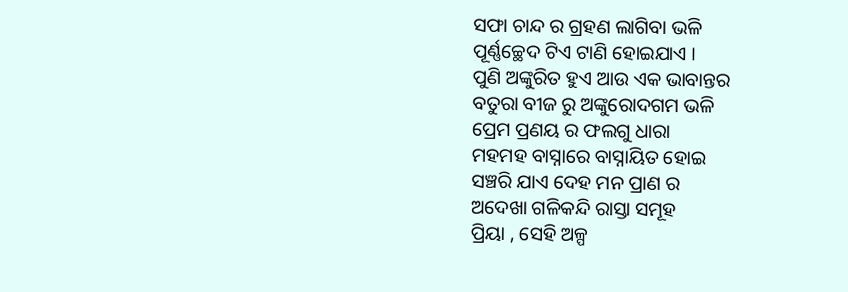ସଫା ଚାନ୍ଦ ର ଗ୍ରହଣ ଲାଗିବା ଭଳି
ପୂର୍ଣ୍ଣଚ୍ଛେଦ ଟିଏ ଟାଣି ହୋଇଯାଏ ।
ପୁଣି ଅଙ୍କୁରିତ ହୁଏ ଆଉ ଏକ ଭାବାନ୍ତର
ବତୁରା ବୀଜ ରୁ ଅଙ୍କୁରୋଦଗମ ଭଳି
ପ୍ରେମ ପ୍ରଣୟ ର ଫଲଗୁ ଧାରା
ମହମହ ବାସ୍ନାରେ ବାସ୍ନାୟିତ ହୋଇ
ସଞ୍ଚରି ଯାଏ ଦେହ ମନ ପ୍ରାଣ ର
ଅଦେଖା ଗଳିକନ୍ଦି ରାସ୍ତା ସମୂହ
ପ୍ରିୟା , ସେହି ଅଳ୍ପ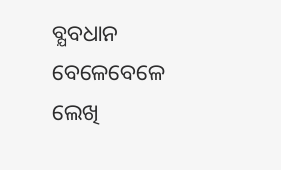ବ୍ଯବଧାନ
ବେଳେବେଳେ ଲେଖି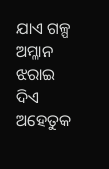ଯାଏ ଗଳ୍ପ ଅମ୍ଳାନ
ଝରାଇ ଦିଏ ଅହେତୁକ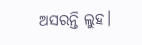ଅସରନ୍ତି ଲୁହ।